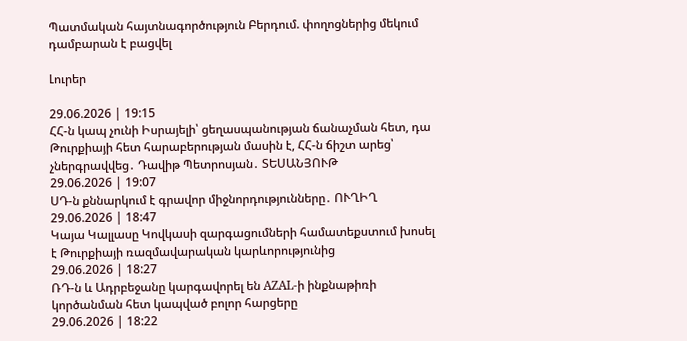Պատմական հայտնագործություն Բերդում. փողոցներից մեկում դամբարան է բացվել

Լուրեր

29.06.2026 | 19:15
ՀՀ-ն կապ չունի Իսրայելի՝ ցեղասպանության ճանաչման հետ, դա Թուրքիայի հետ հարաբերության մասին է, ՀՀ-ն ճիշտ արեց՝ չներգրավվեց․ Դավիթ Պետրոսյան․ ՏԵՍԱՆՅՈՒԹ
29.06.2026 | 19:07
ՍԴ-ն քննարկում է գրավոր միջնորդությունները․ ՈՒՂԻՂ
29.06.2026 | 18:47
Կայա Կալլասը Կովկասի զարգացումների համատեքստում խոսել է Թուրքիայի ռազմավարական կարևորությունից
29.06.2026 | 18:27
ՌԴ-ն և Ադրբեջանը կարգավորել են AZAL-ի ինքնաթիռի կործանման հետ կապված բոլոր հարցերը
29.06.2026 | 18:22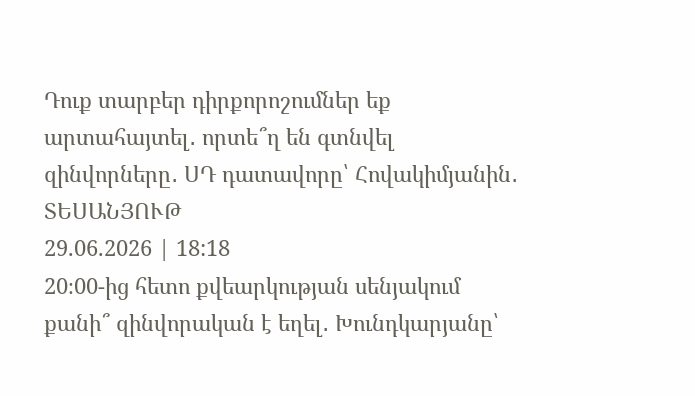Դուք տարբեր դիրքորոշումներ եք արտահայտել․ որտե՞ղ են գտնվել զինվորները․ ՍԴ դատավորը՝ Հովակիմյանին․ ՏԵՍԱՆՅՈՒԹ
29.06.2026 | 18:18
20։00-ից հետո քվեարկության սենյակում քանի՞ զինվորական է եղել․ Խունդկարյանը՝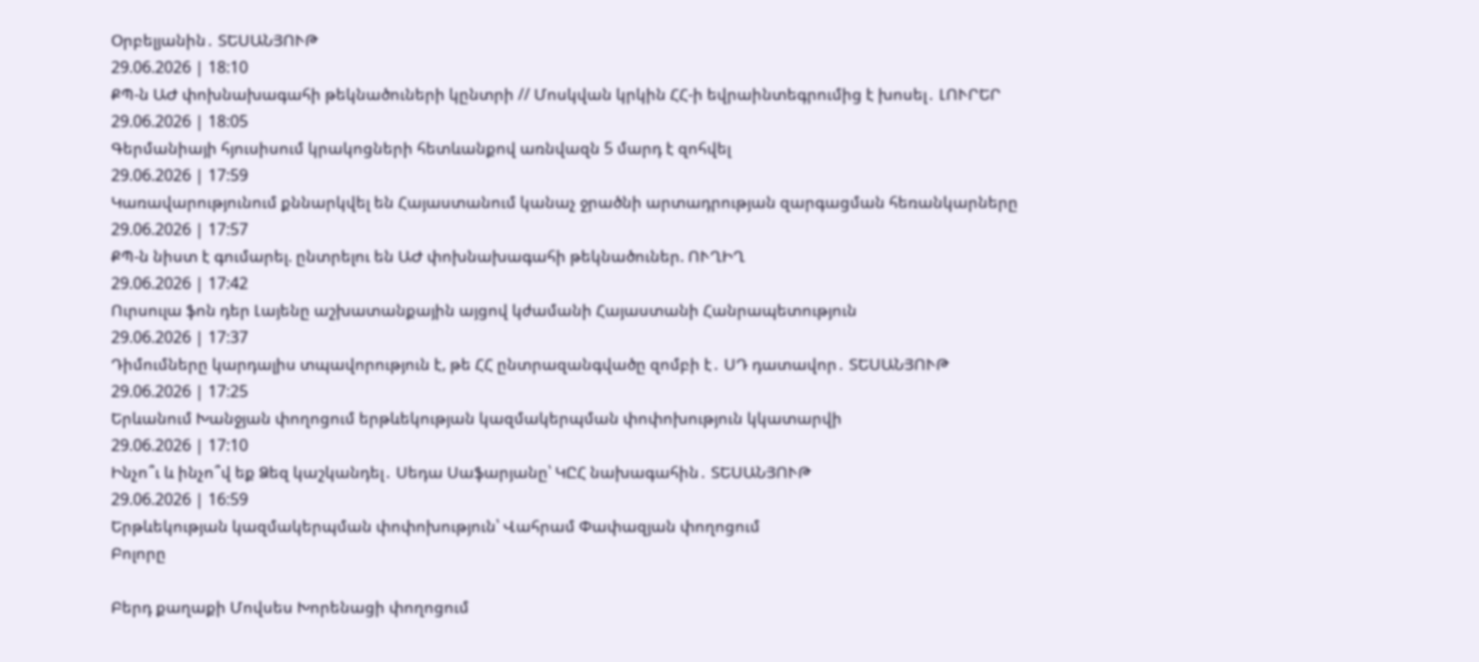Օրբելյանին․ ՏԵՍԱՆՅՈՒԹ
29.06.2026 | 18:10
ՔՊ-ն ԱԺ փոխնախագահի թեկնածուների կընտրի // Մոսկվան կրկին ՀՀ-ի եվրաինտեգրումից է խոսել․ ԼՈՒՐԵՐ
29.06.2026 | 18:05
Գերմանիայի հյուսիսում կրակոցների հետևանքով առնվազն 5 մարդ է զոհվել
29.06.2026 | 17:59
Կառավարությունում քննարկվել են Հայաստանում կանաչ ջրածնի արտադրության զարգացման հեռանկարները
29.06.2026 | 17:57
ՔՊ-ն նիստ է գումարել. ընտրելու են ԱԺ փոխնախագահի թեկնածուներ. ՈՒՂԻՂ
29.06.2026 | 17:42
Ուրսուլա ֆոն դեր Լայենը աշխատանքային այցով կժամանի Հայաստանի Հանրապետություն
29.06.2026 | 17:37
Դիմումները կարդալիս տպավորություն է, թե ՀՀ ընտրազանգվածը զոմբի է․ ՍԴ դատավոր․ ՏԵՍԱՆՅՈՒԹ
29.06.2026 | 17:25
Երևանում Խանջյան փողոցում երթևեկության կազմակերպման փոփոխություն կկատարվի
29.06.2026 | 17:10
Ինչո՞ւ և ինչո՞վ եք Ձեզ կաշկանդել․ Սեդա Սաֆարյանը՝ ԿԸՀ նախագահին․ ՏԵՍԱՆՅՈՒԹ
29.06.2026 | 16:59
Երթևեկության կազմակերպման փոփոխություն՝ Վահրամ Փափազյան փողոցում
Բոլորը

Բերդ քաղաքի Մովսես Խորենացի փողոցում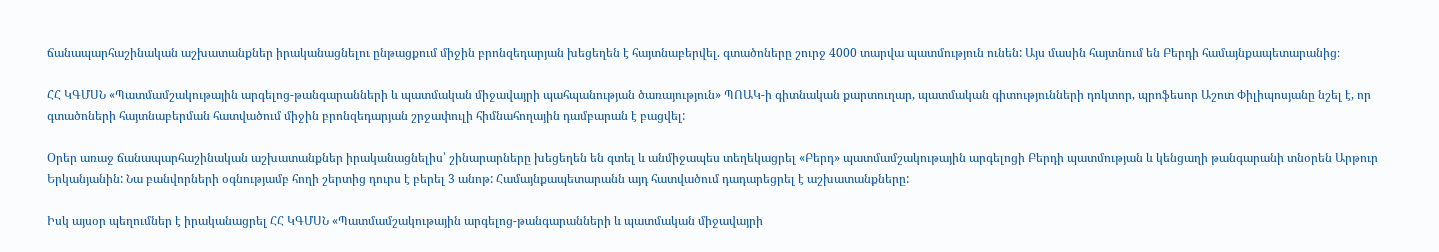ճանապարհաշինական աշխատանքներ իրականացնելու ընթացքում միջին բրոնզեդարյան խեցեղեն է հայտնաբերվել. գտածոները շուրջ 4000 տարվա պատմություն ունեն: Այս մասին հայտնում են Բերդի համայնքապետարանից։

ՀՀ ԿԳՄՍՆ «Պատմամշակութային արգելոց-թանգարանների և պատմական միջավայրի պահպանության ծառայություն» ՊՈԱԿ-ի գիտնական քարտուղար, պատմական գիտությունների դոկտոր, պրոֆեսոր Աշոտ Փիլիպոսյանը նշել է, որ գտածոների հայտնաբերման հատվածում միջին բրոնզեդարյան շրջափուլի հիմնահողային դամբարան է բացվել:

Օրեր առաջ ճանապարհաշինական աշխատանքներ իրականացնելիս՝ շինարարները խեցեղեն են գտել և անմիջապես տեղեկացրել «Բերդ» պատմամշակութային արգելոցի Բերդի պատմության և կենցաղի թանգարանի տնօրեն Արթուր Երկանյանին: Նա բանվորների օգնությամբ հողի շերտից դուրս է բերել 3 անոթ: Համայնքապետարանն այդ հատվածում դադարեցրել է աշխատանքները:

Իսկ այսօր պեղումներ է իրականացրել ՀՀ ԿԳՄՍՆ «Պատմամշակութային արգելոց-թանգարանների և պատմական միջավայրի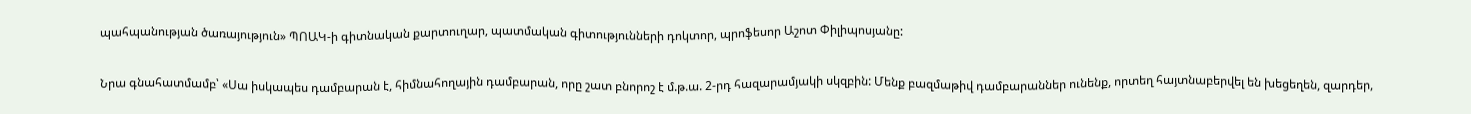պահպանության ծառայություն» ՊՈԱԿ-ի գիտնական քարտուղար, պատմական գիտությունների դոկտոր, պրոֆեսոր Աշոտ Փիլիպոսյանը:

Նրա գնահատմամբ՝ «Սա իսկապես դամբարան է, հիմնահողային դամբարան, որը շատ բնորոշ է մ.թ.ա. 2-րդ հազարամյակի սկզբին: Մենք բազմաթիվ դամբարաններ ունենք, որտեղ հայտնաբերվել են խեցեղեն, զարդեր,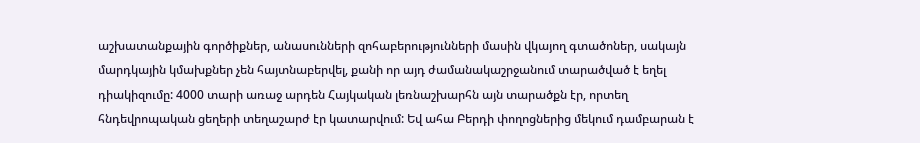աշխատանքային գործիքներ, անասունների զոհաբերությունների մասին վկայող գտածոներ, սակայն մարդկային կմախքներ չեն հայտնաբերվել, քանի որ այդ ժամանակաշրջանում տարածված է եղել դիակիզումը: 4000 տարի առաջ արդեն Հայկական լեռնաշխարհն այն տարածքն էր, որտեղ հնդեվրոպական ցեղերի տեղաշարժ էր կատարվում: Եվ ահա Բերդի փողոցներից մեկում դամբարան է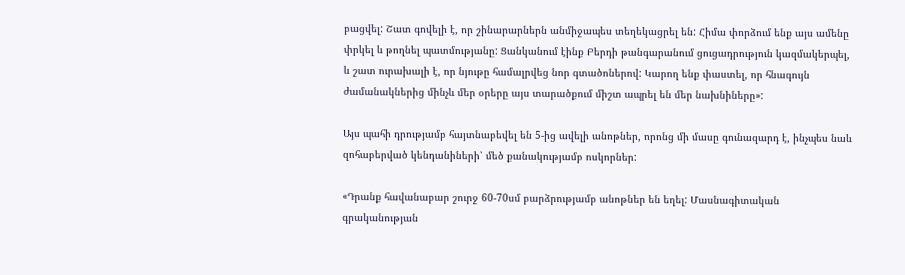բացվել: Շատ գովելի է, որ շինարարներն անմիջապես տեղեկացրել են: Հիմա փորձում ենք այս ամենը փրկել և թողնել պատմությանը: Ցանկանում էինք Բերդի թանգարանում ցուցադրություն կազմակերպել, և շատ ուրախալի է, որ նյութը համալրվեց նոր գտածոներով: Կարող ենք փաստել, որ հնագույն ժամանակներից մինչև մեր օրերը այս տարածքում միշտ ապրել են մեր նախնիները»:

Այս պահի դրությամբ հայտնաբեվել են 5-ից ավելի անոթներ, որոնց մի մասը գունազարդ է, ինչպես նաև զոհաբերված կենդանիների՝ մեծ քանակությամբ ոսկորներ:

«Դրանք հավանաբար շուրջ 60-70սմ բարձրությամբ անոթներ են եղել: Մասնագիտական գրականության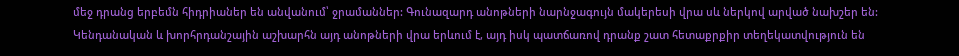մեջ դրանց երբեմն հիդրիաներ են անվանում՝ ջրամաններ: Գունազարդ անոթների նարնջագույն մակերեսի վրա սև ներկով արված նախշեր են: Կենդանական և խորհրդանշային աշխարհն այդ անոթների վրա երևում է, այդ իսկ պատճառով դրանք շատ հետաքրքիր տեղեկատվություն են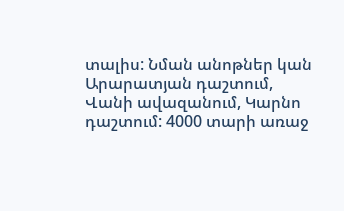տալիս: Նման անոթներ կան Արարատյան դաշտում, Վանի ավազանում, Կարնո դաշտում: 4000 տարի առաջ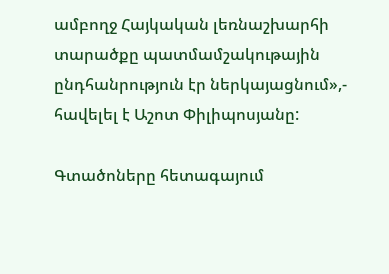ամբողջ Հայկական լեռնաշխարհի տարածքը պատմամշակութային ընդհանրություն էր ներկայացնում»,- հավելել է Աշոտ Փիլիպոսյանը:

Գտածոները հետագայում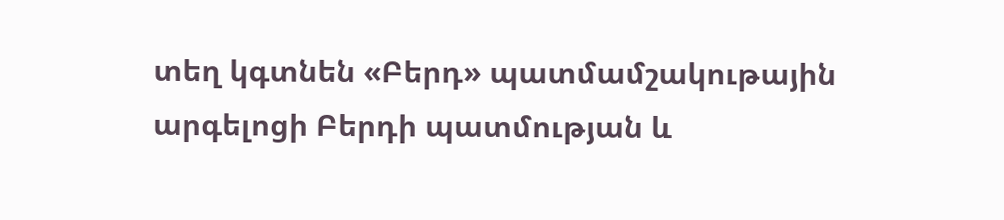տեղ կգտնեն «Բերդ» պատմամշակութային արգելոցի Բերդի պատմության և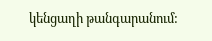կենցաղի թանգարանում: